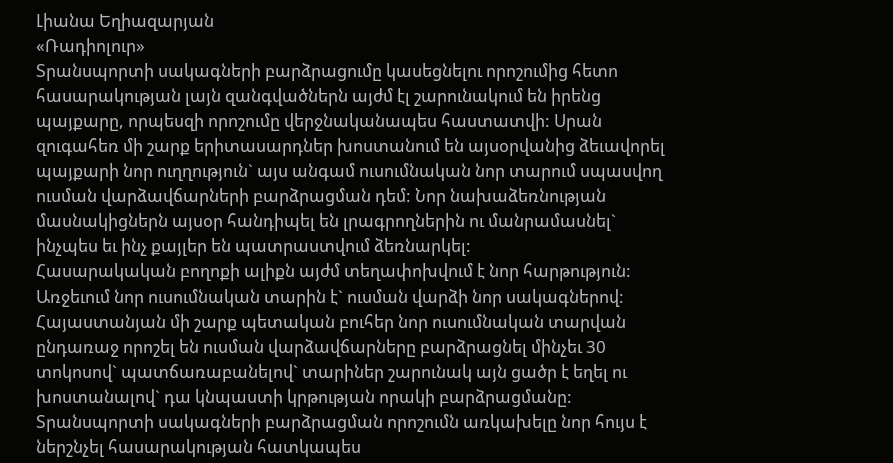Լիանա Եղիազարյան
«Ռադիոլուր»
Տրանսպորտի սակագների բարձրացումը կասեցնելու որոշումից հետո հասարակության լայն զանգվածներն այժմ էլ շարունակում են իրենց պայքարը, որպեսզի որոշումը վերջնականապես հաստատվի: Սրան զուգահեռ մի շարք երիտասարդներ խոստանում են այսօրվանից ձեւավորել պայքարի նոր ուղղություն` այս անգամ ուսումնական նոր տարում սպասվող ուսման վարձավճարների բարձրացման դեմ: Նոր նախաձեռնության մասնակիցներն այսօր հանդիպել են լրագրողներին ու մանրամասնել` ինչպես եւ ինչ քայլեր են պատրաստվում ձեռնարկել:
Հասարակական բողոքի ալիքն այժմ տեղափոխվում է նոր հարթություն: Առջեւում նոր ուսումնական տարին է` ուսման վարձի նոր սակագներով: Հայաստանյան մի շարք պետական բուհեր նոր ուսումնական տարվան ընդառաջ որոշել են ուսման վարձավճարները բարձրացնել մինչեւ 30 տոկոսով` պատճառաբանելով` տարիներ շարունակ այն ցածր է եղել ու խոստանալով` դա կնպաստի կրթության որակի բարձրացմանը: Տրանսպորտի սակագների բարձրացման որոշումն առկախելը նոր հույս է ներշնչել հասարակության հատկապես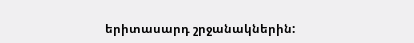երիտասարդ շրջանակներին: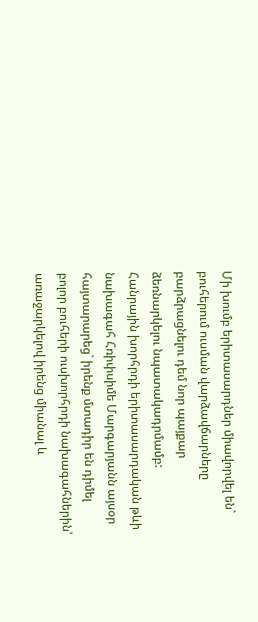Մի խումբ երիտասարդներ միավորվել են` բուհերում ուսման վարձավճարները բարձրացնելու դեմ նոր պայքար ձեռնարկելու նպատակադրմամբ:
Հանրային խորհրդի երիտասարդական թևի նախագահ Հռիփսիմե Մարգարյանն այսօր հայտարարեց` իրենք մտադիր են դիմել բոլոր բուհերի ուսխորհրդի նախագահներին՝ առաջարկելով իրենց միանալ և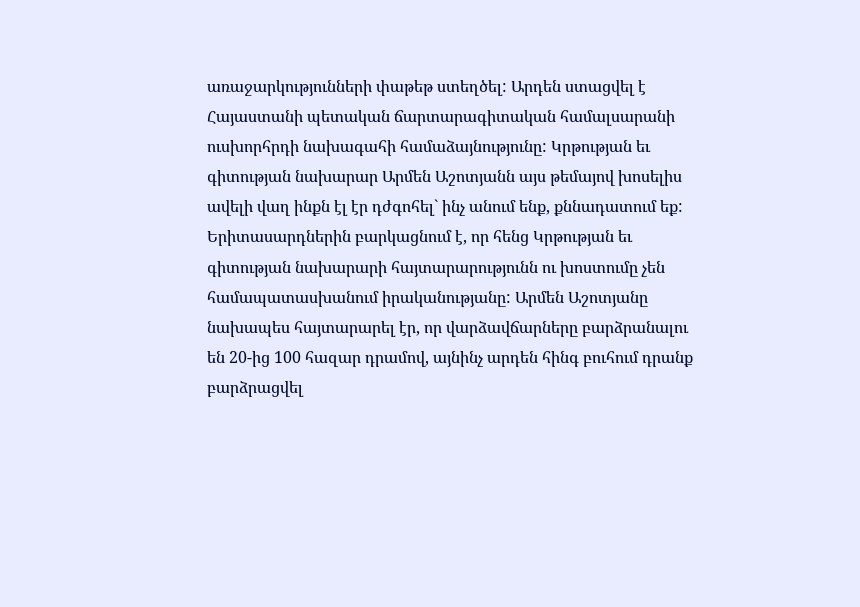առաջարկությունների փաթեթ ստեղծել: Արդեն ստացվել է Հայաստանի պետական ճարտարագիտական համալսարանի ուսխորհրդի նախագահի համաձայնությունը: Կրթության եւ գիտության նախարար Արմեն Աշոտյանն այս թեմայով խոսելիս ավելի վաղ ինքն էլ էր դժգոհել` ինչ անում ենք, քննադատում եք:
Երիտասարդներին բարկացնում է, որ հենց Կրթության եւ գիտության նախարարի հայտարարությունն ու խոստումը չեն համապատասխանում իրականությանը: Արմեն Աշոտյանը նախապես հայտարարել էր, որ վարձավճարները բարձրանալու են 20-ից 100 հազար դրամով, այնինչ արդեն հինգ բուհում դրանք բարձրացվել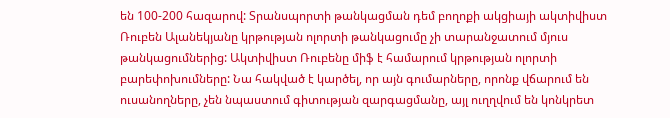են 100-200 հազարով: Տրանսպորտի թանկացման դեմ բողոքի ակցիայի ակտիվիստ Ռուբեն Ալանեկյանը կրթության ոլորտի թանկացումը չի տարանջատում մյուս թանկացումներից: Ակտիվիստ Ռուբենը միֆ է համարում կրթության ոլորտի բարեփոխումները: Նա հակված է կարծել, որ այն գումարները, որոնք վճարում են ուսանողները, չեն նպաստում գիտության զարգացմանը, այլ ուղղվում են կոնկրետ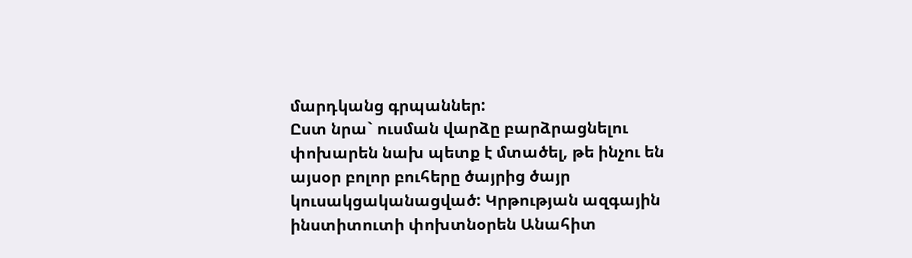մարդկանց գրպաններ:
Ըստ նրա` ուսման վարձը բարձրացնելու փոխարեն նախ պետք է մտածել, թե ինչու են այսօր բոլոր բուհերը ծայրից ծայր կուսակցականացված: Կրթության ազգային ինստիտուտի փոխտնօրեն Անահիտ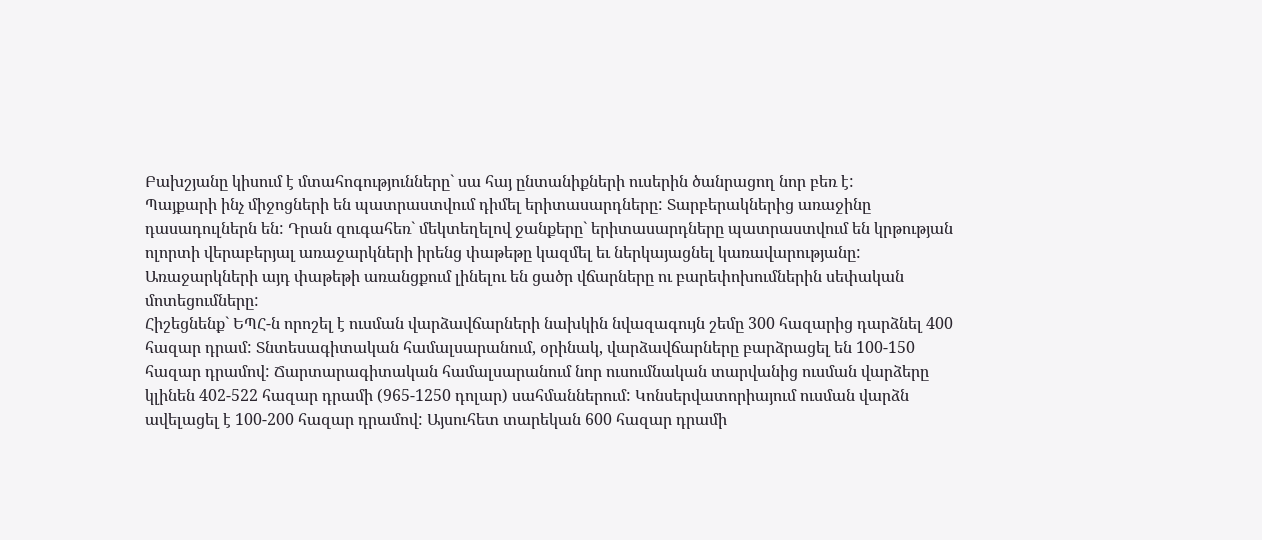Բախշյանը կիսում է մտահոգությունները` սա հայ ընտանիքների ուսերին ծանրացող նոր բեռ է:
Պայքարի ինչ միջոցների են պատրաստվում դիմել երիտասարդները: Տարբերակներից առաջինը դասադուլներն են: Դրան զուգահեռ` մեկտեղելով ջանքերը` երիտասարդները պատրաստվում են կրթության ոլորտի վերաբերյալ առաջարկների իրենց փաթեթը կազմել եւ ներկայացնել կառավարությանը: Առաջարկների այդ փաթեթի առանցքում լինելու են ցածր վճարները ու բարեփոխումներին սեփական մոտեցումները:
Հիշեցնենք` ԵՊՀ-ն որոշել է ուսման վարձավճարների նախկին նվազագույն շեմը 300 հազարից դարձնել 400 հազար դրամ: Տնտեսագիտական համալսարանում, օրինակ, վարձավճարները բարձրացել են 100-150 հազար դրամով: Ճարտարագիտական համալսարանում նոր ուսումնական տարվանից ուսման վարձերը կլինեն 402-522 հազար դրամի (965-1250 դոլար) սահմաններում: Կոնսերվատորիայում ուսման վարձն ավելացել է 100-200 հազար դրամով: Այսուհետ տարեկան 600 հազար դրամի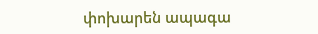փոխարեն ապագա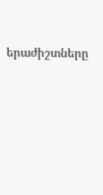երաժիշտները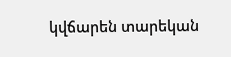կվճարեն տարեկան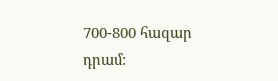700-800 հազար դրամ: